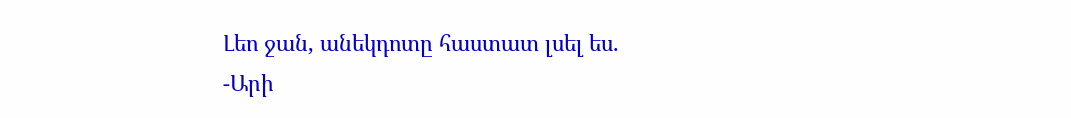Լեո ջան, անեկդոտը հաստատ լսել ես.
-Արի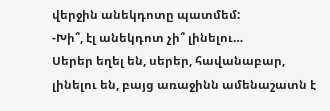վերջին անեկդոտը պատմեմ:
-Խի՞, էլ անեկդոտ չի՞ լինելու…
Սերեր եղել են, սերեր, հավանաբար, լինելու են, բայց առաջինն ամենաշատն է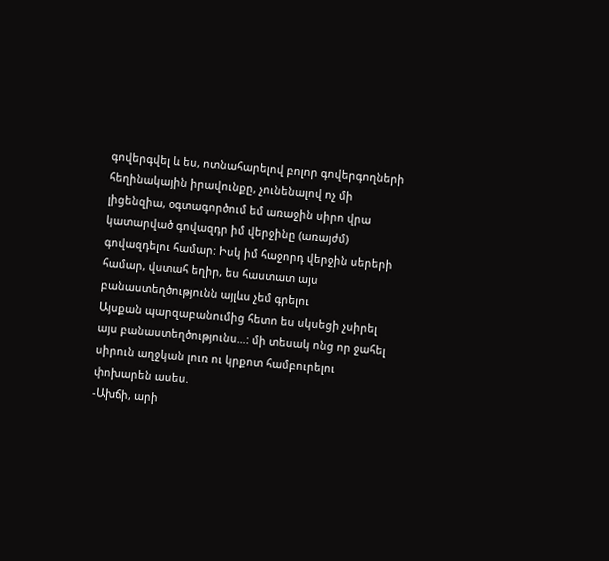գովերգվել և ես, ոտնահարելով բոլոր գովերգողների հեղինակային իրավունքը, չունենալով ոչ մի լիցենզիա, օգտագործում եմ առաջին սիրո վրա կատարված գովազդր իմ վերջինը (առայժմ) գովազդելու համար: Իսկ իմ հաջորդ վերջին սերերի համար, վստահ եղիր, ես հաստատ այս բանաստեղծությունն այլևս չեմ գրելու
Այսքան պարզաբանումից հետո ես սկսեցի չսիրել այս բանաստեղծությունս…: մի տեսակ ոնց որ ջահել սիրուն աղջկան լուռ ու կրքոտ համբուրելու փոխարեն ասես.
-Ախճի, արի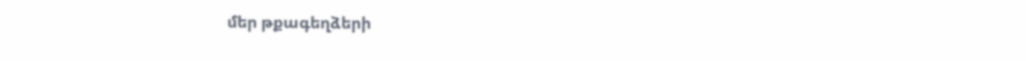մեր թքագեղձերի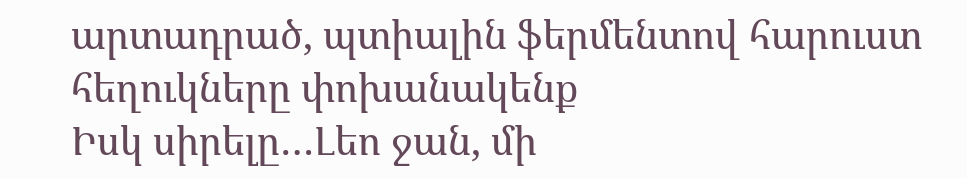արտադրած, պտիալին ֆերմենտով հարուստ հեղուկները փոխանակենք
Իսկ սիրելը…Լեո ջան, մի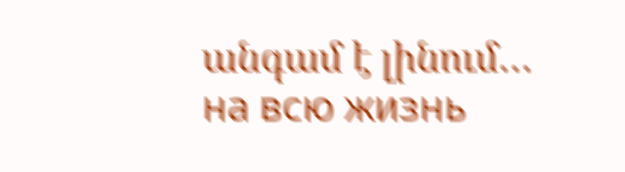անգամ է լինում… на всю жизнь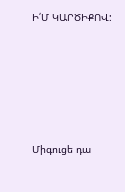Ի՛Մ ԿԱՐԾԻՔՈՎ:





Միգուցե դա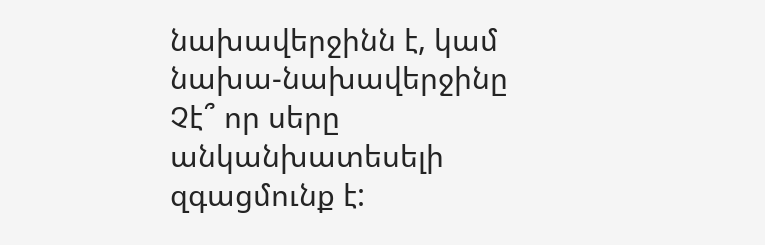նախավերջինն է, կամ նախա-նախավերջինը
Չէ՞ որ սերը անկանխատեսելի զգացմունք է: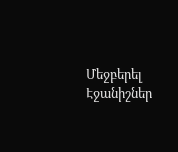Մեջբերել
Էջանիշներ